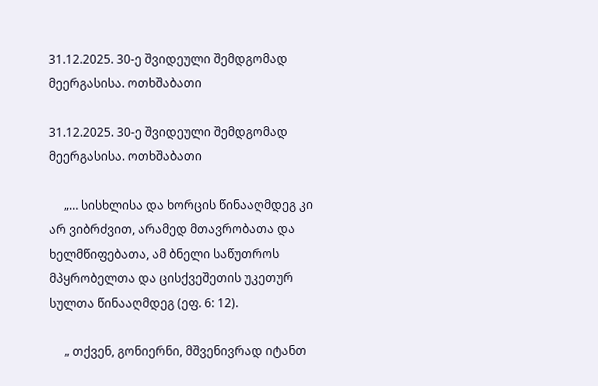31.12.2025. 30-ე შვიდეული შემდგომად მეერგასისა. ოთხშაბათი

31.12.2025. 30-ე შვიდეული შემდგომად მეერგასისა. ოთხშაბათი

     „… სისხლისა და ხორცის წინააღმდეგ კი არ ვიბრძვით, არამედ მთავრობათა და ხელმწიფებათა, ამ ბნელი საწუთროს მპყრობელთა და ცისქვეშეთის უკეთურ სულთა წინააღმდეგ (ეფ. 6: 12).

     „ თქვენ, გონიერნი, მშვენივრად იტანთ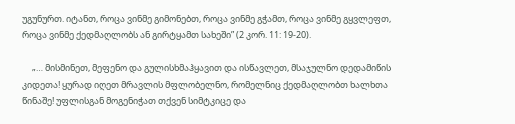უგუნურთ. იტანთ, როცა ვინმე გიმონებთ, როცა ვინმე გჭამთ, როცა ვინმე გყვლეფთ, როცა ვინმე ქედმაღლობს ან გირტყამთ სახეში” (2 კორ. 11: 19-20).

     „… მისმინეთ, მეფენო და გულისხმაჰყავით და ისწავლეთ, მსაჯულნო დედამიწის კიდეთა! ყურად იღეთ მრავლის მფლობელნო, რომელნიც ქედმაღლობთ ხალხთა წინაშე! უფლისგან მოგენიჭათ თქვენ სიმტკიცე და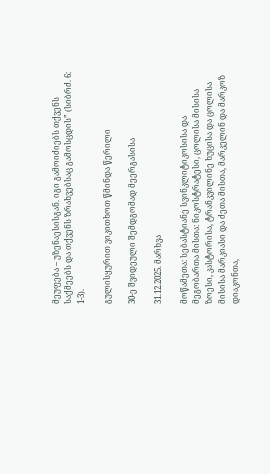მეუფება – უზენაესისგან. იგი გამოიძიებს თქვენს საქმეებს და თქვენს ზრახვებსაც გამოსცდის” (სიბრძ. 6: 1-3).

გულისყურით ვიკითხოთ წმინდა წერილი

30-ე შვიდეული შემდგომად მეერგასისა

31.12.2025. მარხვა

მოწამეთა: სებასტიანე სვინკლიტიკოსისა და მეგობართა მისთა: ნიკოსტრატესი, ცოლისა მისისა ზოესი, კასტორისა, ტრანკვილინე ხუცისა და ცოლისა მისისა მარკიასი და ძეთა მისთა, მარკელინ და მარკოზ დიაკონთა,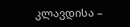კლავდისა –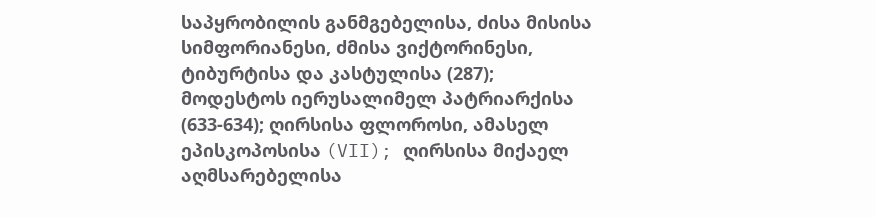საპყრობილის განმგებელისა, ძისა მისისა სიმფორიანესი, ძმისა ვიქტორინესი, ტიბურტისა და კასტულისა (287); მოდესტოს იერუსალიმელ პატრიარქისა (633-634); ღირსისა ფლოროსი, ამასელ ეპისკოპოსისა (VII); ღირსისა მიქაელ აღმსარებელისა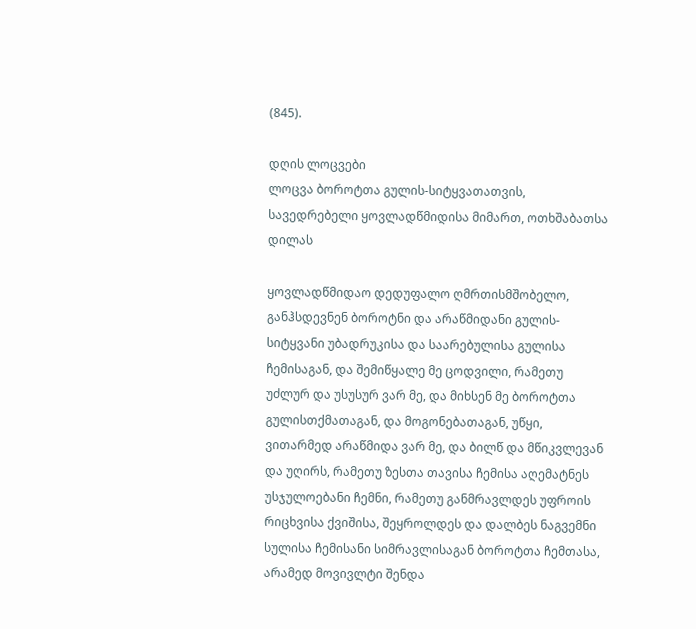(845).

დღის ლოცვები
ლოცვა ბოროტთა გულის-სიტყვათათვის, სავედრებელი ყოვლადწმიდისა მიმართ, ოთხშაბათსა დილას

ყოვლადწმიდაო დედუფალო ღმრთისმშობელო, განჰსდევნენ ბოროტნი და არაწმიდანი გულის-სიტყვანი უბადრუკისა და საარებულისა გულისა ჩემისაგან, და შემიწყალე მე ცოდვილი, რამეთუ უძლურ და უსუსურ ვარ მე, და მიხსენ მე ბოროტთა გულისთქმათაგან, და მოგონებათაგან, უწყი, ვითარმედ არაწმიდა ვარ მე, და ბილწ და მწიკვლევან და უღირს, რამეთუ ზესთა თავისა ჩემისა აღემატნეს უსჯულოებანი ჩემნი, რამეთუ განმრავლდეს უფროის რიცხვისა ქვიშისა, შეყროლდეს და დალბეს ნაგვემნი სულისა ჩემისანი სიმრავლისაგან ბოროტთა ჩემთასა, არამედ მოვივლტი შენდა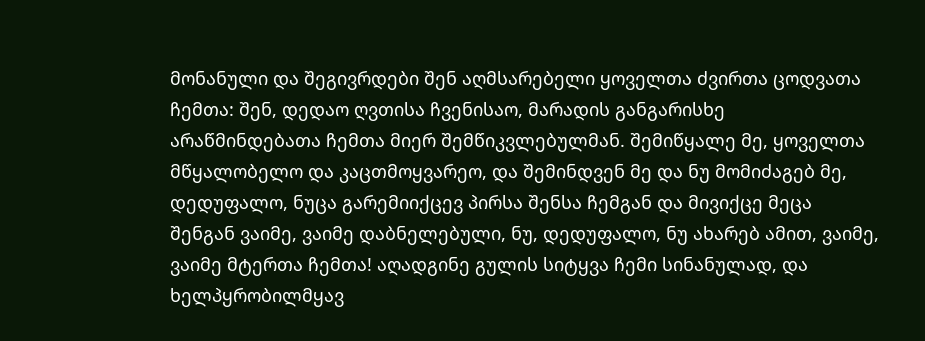მონანული და შეგივრდები შენ აღმსარებელი ყოველთა ძვირთა ცოდვათა ჩემთა: შენ, დედაო ღვთისა ჩვენისაო, მარადის განგარისხე არაწმინდებათა ჩემთა მიერ შემწიკვლებულმან. შემიწყალე მე, ყოველთა მწყალობელო და კაცთმოყვარეო, და შემინდვენ მე და ნუ მომიძაგებ მე, დედუფალო, ნუცა გარემიიქცევ პირსა შენსა ჩემგან და მივიქცე მეცა შენგან ვაიმე, ვაიმე დაბნელებული, ნუ, დედუფალო, ნუ ახარებ ამით, ვაიმე, ვაიმე მტერთა ჩემთა! აღადგინე გულის სიტყვა ჩემი სინანულად, და ხელპყრობილმყავ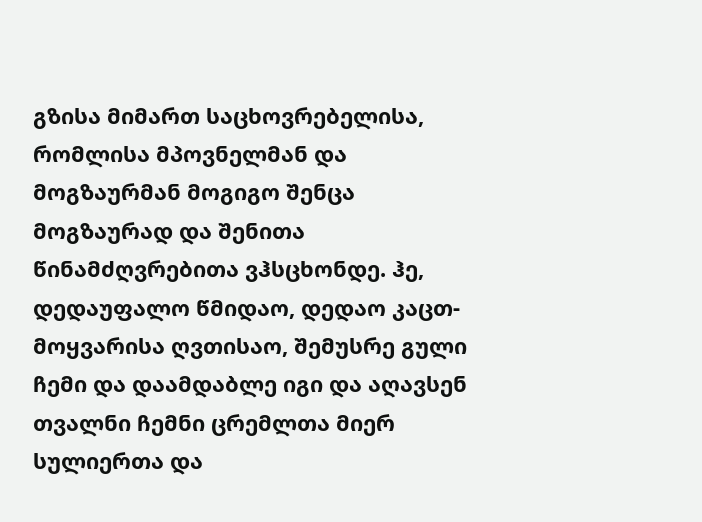გზისა მიმართ საცხოვრებელისა, რომლისა მპოვნელმან და მოგზაურმან მოგიგო შენცა მოგზაურად და შენითა წინამძღვრებითა ვჰსცხონდე. ჰე, დედაუფალო წმიდაო, დედაო კაცთ-მოყვარისა ღვთისაო, შემუსრე გული ჩემი და დაამდაბლე იგი და აღავსენ თვალნი ჩემნი ცრემლთა მიერ სულიერთა და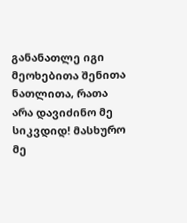განანათლე იგი მეოხებითა შენითა ნათლითა, რათა არა დავიძინო მე სიკვდიდ! მასხურო მე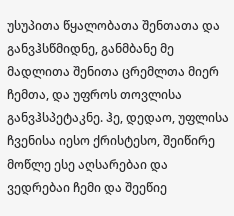უსუპითა წყალობათა შენთათა და განვჰსწმიდნე, განმბანე მე მადლითა შენითა ცრემლთა მიერ ჩემთა, და უფროს თოვლისა განვჰსპეტაკნე. ჰე, დედაო, უფლისა ჩვენისა იესო ქრისტესო, შეიწირე მოწლე ესე აღსარებაი და ვედრებაი ჩემი და შეეწიე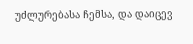უძლურებასა ჩემსა, და დაიცევ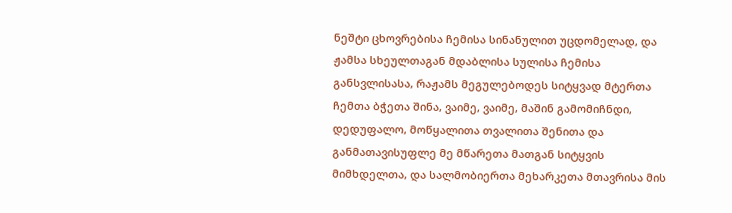ნეშტი ცხოვრებისა ჩემისა სინანულით უცდომელად, და ჟამსა სხეულთაგან მდაბლისა სულისა ჩემისა განსვლისასა, რაჟამს მეგულებოდეს სიტყვად მტერთა ჩემთა ბჭეთა შინა, ვაიმე, ვაიმე, მაშინ გამომიჩნდი, დედუფალო, მოწყალითა თვალითა შენითა და განმათავისუფლე მე მწარეთა მათგან სიტყვის მიმხდელთა, და სალმობიერთა მეხარკეთა მთავრისა მის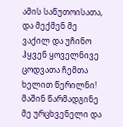ამის საწუთოისათა, და მექმენ მე ვაქილ და უჩინო ჰყვენ ყოველნივე ცოდვათა ჩემთა ხელით წერილნი! მაშინ წარმადგინე მე ურცხვენელი და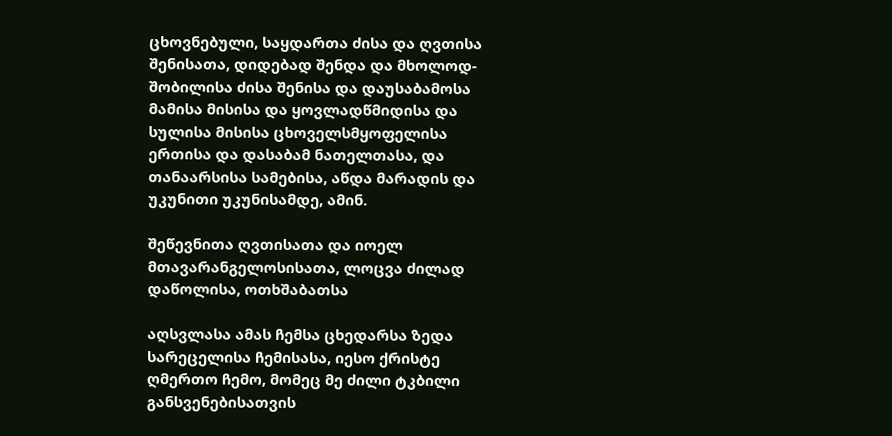ცხოვნებული, საყდართა ძისა და ღვთისა შენისათა, დიდებად შენდა და მხოლოდ-შობილისა ძისა შენისა და დაუსაბამოსა მამისა მისისა და ყოვლადწმიდისა და სულისა მისისა ცხოველსმყოფელისა ერთისა და დასაბამ ნათელთასა, და თანაარსისა სამებისა, აწდა მარადის და უკუნითი უკუნისამდე, ამინ.

შეწევნითა ღვთისათა და იოელ მთავარანგელოსისათა, ლოცვა ძილად დაწოლისა, ოთხშაბათსა

აღსვლასა ამას ჩემსა ცხედარსა ზედა სარეცელისა ჩემისასა, იესო ქრისტე ღმერთო ჩემო, მომეც მე ძილი ტკბილი განსვენებისათვის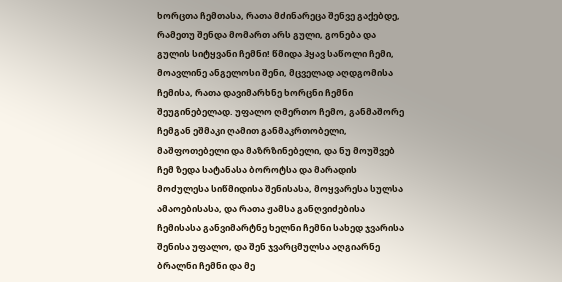ხორცთა ჩემთასა, რათა მძინარეცა შენვე გაქებდე, რამეთუ შენდა მომართ არს გული, გონება და გულის სიტყვანი ჩემნი! წმიდა ჰყავ საწოლი ჩემი, მოავლინე ანგელოსი შენი, მცველად აღდგომისა ჩემისა, რათა დავიმარხნე ხორცნი ჩემნი შეუგინებელად. უფალო ღმერთო ჩემო, განმაშორე ჩემგან ეშმაკი ღამით განმაკრთობელი, მაშფოთებელი და მაზრზინებელი, და ნუ მოუშვებ ჩემ ზედა სატანასა ბოროტსა და მარადის მოძულესა სიწმიდისა შენისასა, მოყვარესა სულსა ამაოებისასა, და რათა ჟამსა განღვიძებისა ჩემისასა განვიმარტნე ხელნი ჩემნი სახედ ჯვარისა შენისა უფალო, და შენ ჯვარცმულსა აღგიარნე ბრალნი ჩემნი და მე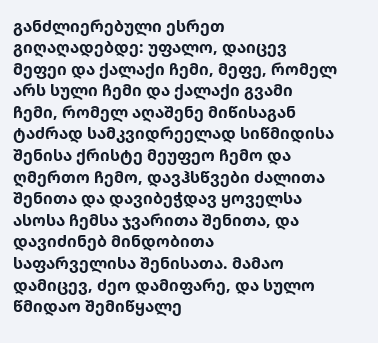განძლიერებული ესრეთ გიღაღადებდე: უფალო, დაიცევ მეფეი და ქალაქი ჩემი, მეფე, რომელ არს სული ჩემი და ქალაქი გვამი ჩემი, რომელ აღაშენე მიწისაგან ტაძრად სამკვიდრეელად სიწმიდისა შენისა ქრისტე მეუფეო ჩემო და ღმერთო ჩემო, დავჰსწვები ძალითა შენითა და დავიბეჭდავ ყოველსა ასოსა ჩემსა ჯვარითა შენითა, და დავიძინებ მინდობითა საფარველისა შენისათა. მამაო დამიცევ, ძეო დამიფარე, და სულო წმიდაო შემიწყალე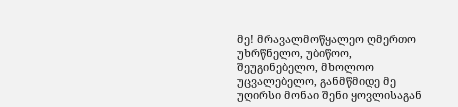მე! მრავალმოწყალეო ღმერთო უხრწნელო, უბიწოო, შეუგინებელო, მხოლოო უცვალებელო, განმწმიდე მე უღირსი მონაი შენი ყოვლისაგან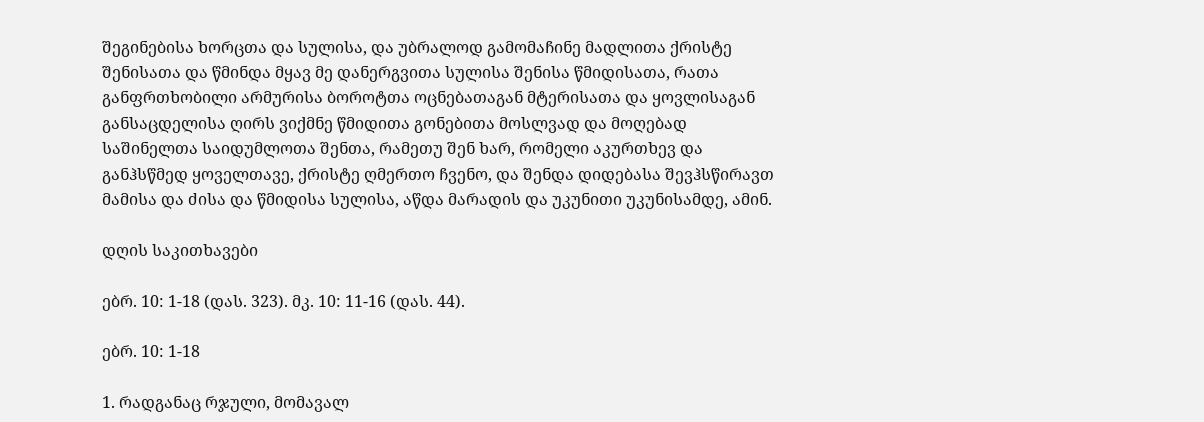შეგინებისა ხორცთა და სულისა, და უბრალოდ გამომაჩინე მადლითა ქრისტე შენისათა და წმინდა მყავ მე დანერგვითა სულისა შენისა წმიდისათა, რათა განფრთხობილი არმურისა ბოროტთა ოცნებათაგან მტერისათა და ყოვლისაგან განსაცდელისა ღირს ვიქმნე წმიდითა გონებითა მოსლვად და მოღებად საშინელთა საიდუმლოთა შენთა, რამეთუ შენ ხარ, რომელი აკურთხევ და განჰსწმედ ყოველთავე, ქრისტე ღმერთო ჩვენო, და შენდა დიდებასა შევჰსწირავთ მამისა და ძისა და წმიდისა სულისა, აწდა მარადის და უკუნითი უკუნისამდე, ამინ.

დღის საკითხავები

ებრ. 10: 1-18 (დას. 323). მკ. 10: 11-16 (დას. 44).

ებრ. 10: 1-18

1. რადგანაც რჯული, მომავალ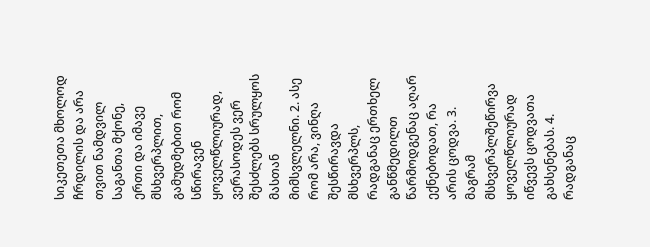სიკეთეთა მხოლოდ ჩრდილის და არა თვით ნამდვილ საგანთა მქონე, ერთი და იმავე მსხვერპლით, გამუდმებით რომ სწირავენ ყოველწლიურად, ვერასოდეს ვერ შესძლებს სრულყოს მასთან მიმსვლელნი. 2. ასე რომ არა, ვინღა შესწირავდა მსხვერპლს, რადგანაც ერთხელ განწმედილთ წარმოდგენაც აღარ ექნებოდათ, რა არის ცოდვა. 3. მაგრამ მსხვერპლშეწირვა ყოველწლიურად იწვევს ცოდვათა გახსენებას. 4. რადგანაც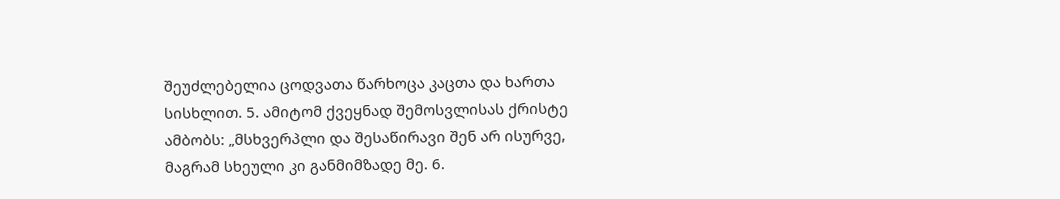შეუძლებელია ცოდვათა წარხოცა კაცთა და ხართა სისხლით. 5. ამიტომ ქვეყნად შემოსვლისას ქრისტე ამბობს: „მსხვერპლი და შესაწირავი შენ არ ისურვე, მაგრამ სხეული კი განმიმზადე მე. 6.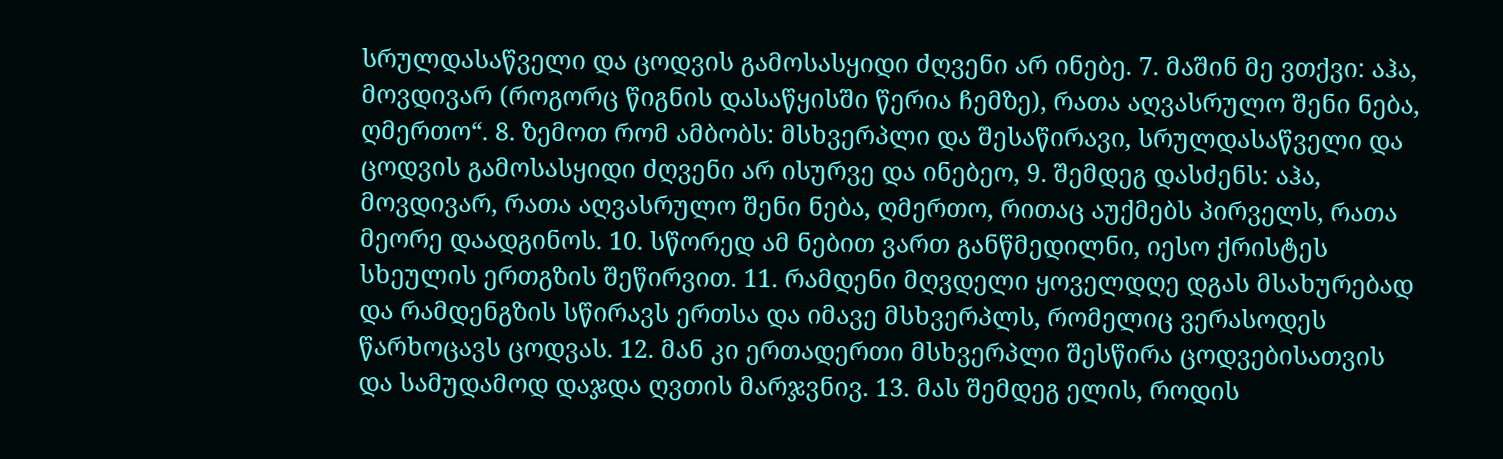სრულდასაწველი და ცოდვის გამოსასყიდი ძღვენი არ ინებე. 7. მაშინ მე ვთქვი: აჰა, მოვდივარ (როგორც წიგნის დასაწყისში წერია ჩემზე), რათა აღვასრულო შენი ნება, ღმერთო“. 8. ზემოთ რომ ამბობს: მსხვერპლი და შესაწირავი, სრულდასაწველი და ცოდვის გამოსასყიდი ძღვენი არ ისურვე და ინებეო, 9. შემდეგ დასძენს: აჰა, მოვდივარ, რათა აღვასრულო შენი ნება, ღმერთო, რითაც აუქმებს პირველს, რათა მეორე დაადგინოს. 10. სწორედ ამ ნებით ვართ განწმედილნი, იესო ქრისტეს სხეულის ერთგზის შეწირვით. 11. რამდენი მღვდელი ყოველდღე დგას მსახურებად და რამდენგზის სწირავს ერთსა და იმავე მსხვერპლს, რომელიც ვერასოდეს წარხოცავს ცოდვას. 12. მან კი ერთადერთი მსხვერპლი შესწირა ცოდვებისათვის და სამუდამოდ დაჯდა ღვთის მარჯვნივ. 13. მას შემდეგ ელის, როდის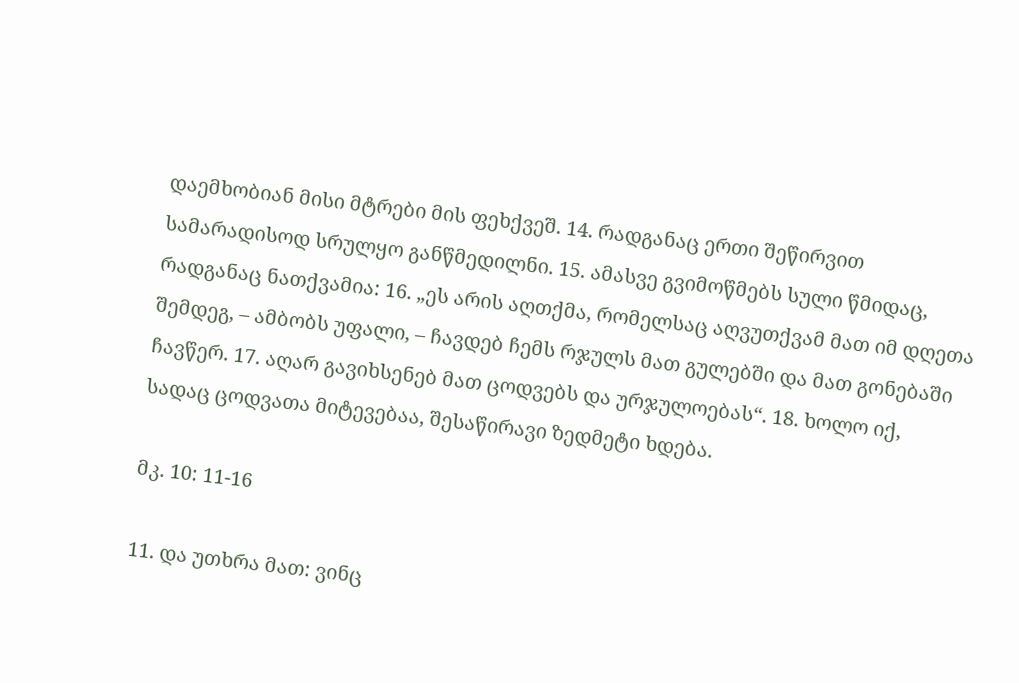დაემხობიან მისი მტრები მის ფეხქვეშ. 14. რადგანაც ერთი შეწირვით სამარადისოდ სრულყო განწმედილნი. 15. ამასვე გვიმოწმებს სული წმიდაც, რადგანაც ნათქვამია: 16. „ეს არის აღთქმა, რომელსაც აღვუთქვამ მათ იმ დღეთა შემდეგ, – ამბობს უფალი, – ჩავდებ ჩემს რჯულს მათ გულებში და მათ გონებაში ჩავწერ. 17. აღარ გავიხსენებ მათ ცოდვებს და ურჯულოებას“. 18. ხოლო იქ, სადაც ცოდვათა მიტევებაა, შესაწირავი ზედმეტი ხდება.

მკ. 10: 11-16

11. და უთხრა მათ: ვინც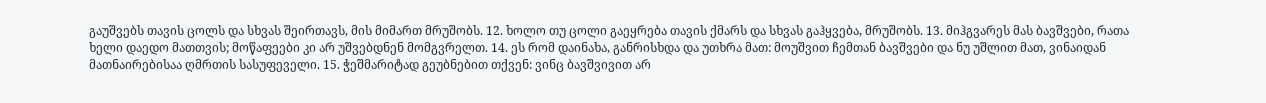გაუშვებს თავის ცოლს და სხვას შეირთავს, მის მიმართ მრუშობს. 12. ხოლო თუ ცოლი გაეყრება თავის ქმარს და სხვას გაჰყვება, მრუშობს. 13. მიჰგვარეს მას ბავშვები, რათა ხელი დაედო მათთვის; მოწაფეები კი არ უშვებდნენ მომგვრელთ. 14. ეს რომ დაინახა, განრისხდა და უთხრა მათ: მოუშვით ჩემთან ბავშვები და ნუ უშლით მათ, ვინაიდან მათნაირებისაა ღმრთის სასუფეველი. 15. ჭეშმარიტად გეუბნებით თქვენ: ვინც ბავშვივით არ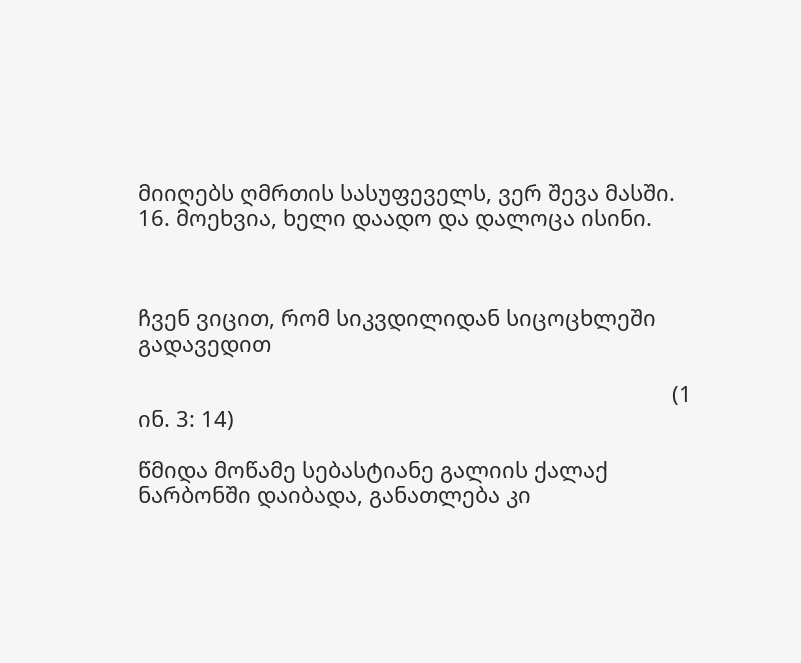მიიღებს ღმრთის სასუფეველს, ვერ შევა მასში. 16. მოეხვია, ხელი დაადო და დალოცა ისინი.



ჩვენ ვიცით, რომ სიკვდილიდან სიცოცხლეში გადავედით

                                                                                         (1 ინ. 3: 14)

წმიდა მოწამე სებასტიანე გალიის ქალაქ ნარბონში დაიბადა, განათლება კი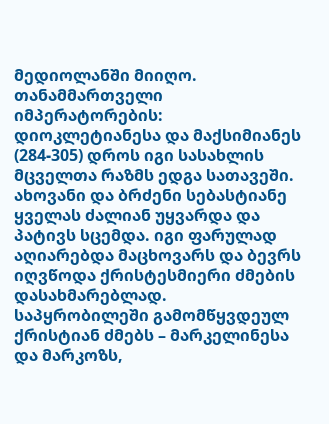მედიოლანში მიიღო. თანამმართველი იმპერატორების: დიოკლეტიანესა და მაქსიმიანეს (284-305) დროს იგი სასახლის მცველთა რაზმს ედგა სათავეში. ახოვანი და ბრძენი სებასტიანე ყველას ძალიან უყვარდა და პატივს სცემდა. იგი ფარულად აღიარებდა მაცხოვარს და ბევრს იღვწოდა ქრისტესმიერი ძმების დასახმარებლად. საპყრობილეში გამომწყვდეულ ქრისტიან ძმებს – მარკელინესა და მარკოზს,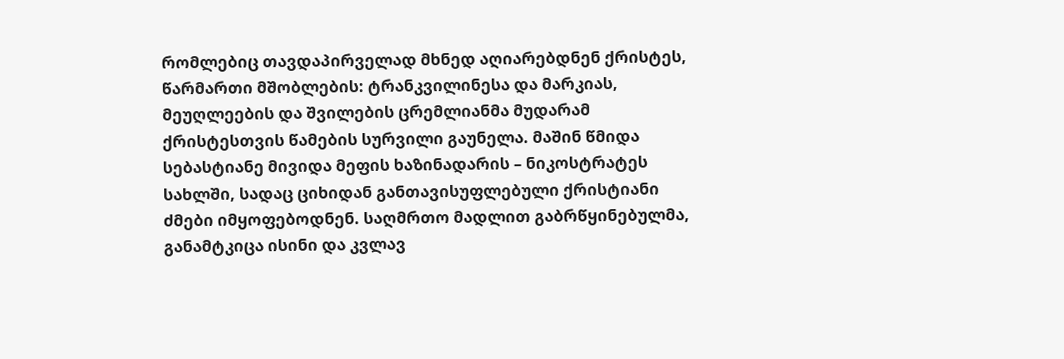რომლებიც თავდაპირველად მხნედ აღიარებდნენ ქრისტეს, წარმართი მშობლების: ტრანკვილინესა და მარკიას, მეუღლეების და შვილების ცრემლიანმა მუდარამ ქრისტესთვის წამების სურვილი გაუნელა. მაშინ წმიდა სებასტიანე მივიდა მეფის ხაზინადარის – ნიკოსტრატეს სახლში, სადაც ციხიდან განთავისუფლებული ქრისტიანი ძმები იმყოფებოდნენ. საღმრთო მადლით გაბრწყინებულმა, განამტკიცა ისინი და კვლავ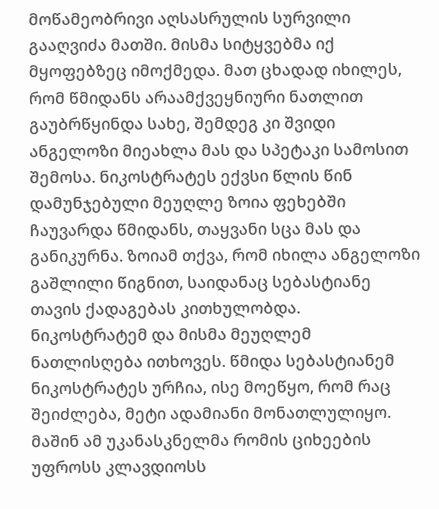მოწამეობრივი აღსასრულის სურვილი გააღვიძა მათში. მისმა სიტყვებმა იქ მყოფებზეც იმოქმედა. მათ ცხადად იხილეს, რომ წმიდანს არაამქვეყნიური ნათლით გაუბრწყინდა სახე, შემდეგ კი შვიდი ანგელოზი მიეახლა მას და სპეტაკი სამოსით შემოსა. ნიკოსტრატეს ექვსი წლის წინ დამუნჯებული მეუღლე ზოია ფეხებში ჩაუვარდა წმიდანს, თაყვანი სცა მას და განიკურნა. ზოიამ თქვა, რომ იხილა ანგელოზი გაშლილი წიგნით, საიდანაც სებასტიანე თავის ქადაგებას კითხულობდა.
ნიკოსტრატემ და მისმა მეუღლემ ნათლისღება ითხოვეს. წმიდა სებასტიანემ ნიკოსტრატეს ურჩია, ისე მოეწყო, რომ რაც შეიძლება, მეტი ადამიანი მონათლულიყო. მაშინ ამ უკანასკნელმა რომის ციხეების უფროსს კლავდიოსს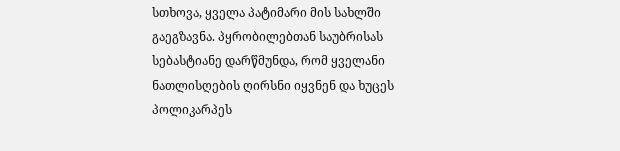სთხოვა, ყველა პატიმარი მის სახლში გაეგზავნა. პყრობილებთან საუბრისას სებასტიანე დარწმუნდა, რომ ყველანი ნათლისღების ღირსნი იყვნენ და ხუცეს პოლიკარპეს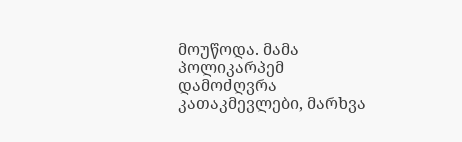მოუწოდა. მამა პოლიკარპემ დამოძღვრა კათაკმევლები, მარხვა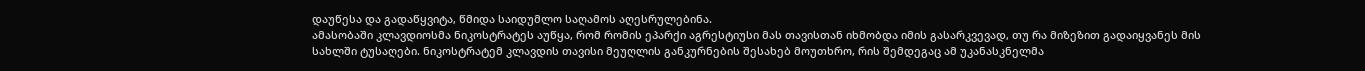დაუწესა და გადაწყვიტა, წმიდა საიდუმლო საღამოს აღესრულებინა.
ამასობაში კლავდიოსმა ნიკოსტრატეს აუწყა, რომ რომის ეპარქი აგრესტიუსი მას თავისთან იხმობდა იმის გასარკვევად, თუ რა მიზეზით გადაიყვანეს მის სახლში ტუსაღები. ნიკოსტრატემ კლავდის თავისი მეუღლის განკურნების შესახებ მოუთხრო, რის შემდეგაც ამ უკანასკნელმა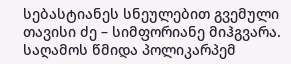სებასტიანეს სნეულებით გვემული თავისი ძე – სიმფორიანე მიჰგვარა. საღამოს წმიდა პოლიკარპემ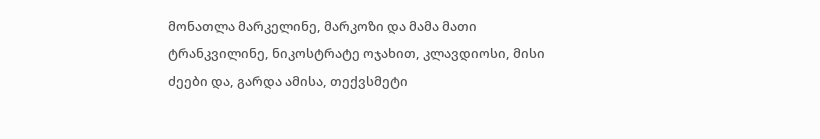მონათლა მარკელინე, მარკოზი და მამა მათი ტრანკვილინე, ნიკოსტრატე ოჯახით, კლავდიოსი, მისი ძეები და, გარდა ამისა, თექვსმეტი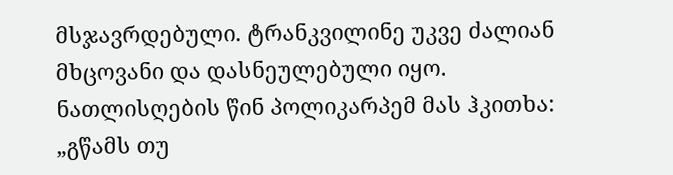მსჯავრდებული. ტრანკვილინე უკვე ძალიან მხცოვანი და დასნეულებული იყო. ნათლისღების წინ პოლიკარპემ მას ჰკითხა: „გწამს თუ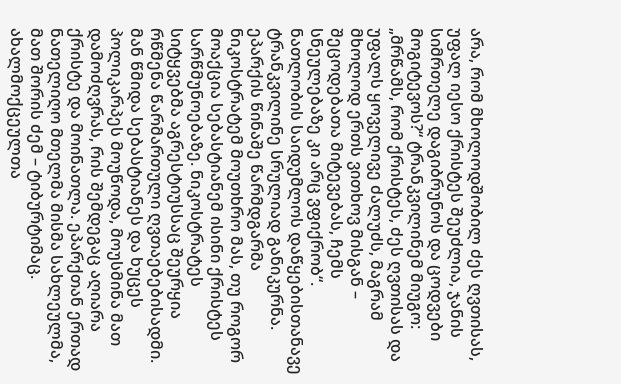არა, რომ მხოლოდშობილ ძეს ღვთისას, უფალ იესო ქრისტეს შეუძლია, ჯანის სიმრთელე დაგიბრუნოს და ცოდვები მოგიტევოს?“ ტრანკვილინემ მიუგო: „მრწამს, რომ ქრისტეს, ძეს ღვთისას და უფალს ყოველივე ძალუძს, მაგრამ მხოლოდ ერთს ვითხოვ მისგან – შეცოდებათა მიტევებას, ჩემს სნეულებაზე კი არც ვფიქრობ“. ნათლობის საიდუმლოს დაწყებისთანავე ტრანკვილინე სრულიად განიკურნა.
ეპარქის წინაშე წარმდგარმა ნიკოსტრატემ მოუთხრო მას, თუ როგორ მოაქცია სებასტიანემ ისინი ქრისტეს სარწმუნოებაზე. ნიკოსტრატეს სიტყვებმა აგრესტიუსსაც შეურყია რწმენა წარმართული ღვთაებებისადმი. მან წმიდა სებასტიანეს და ხუცეს პოლიკარპეს მოუწოდა, მოუსმინა მათ დამოძღვრას, რის შემდეგაც აღიარა ქრისტე და მოინათლა. ეპარქთან ერთად ნათელიღო მთელმა მისმა სახლეულმა, მათ შორის ძემ – ტიბურტიმაც. ახალმოქცეულთა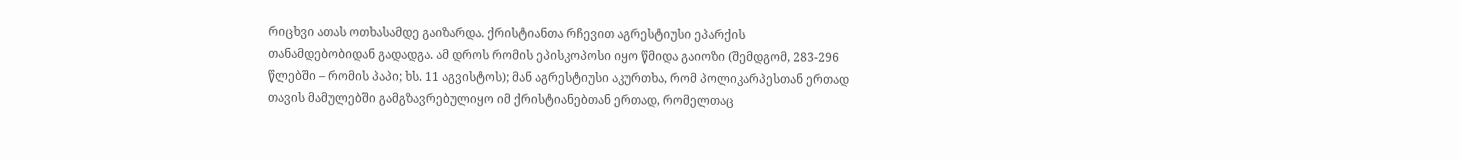რიცხვი ათას ოთხასამდე გაიზარდა. ქრისტიანთა რჩევით აგრესტიუსი ეპარქის თანამდებობიდან გადადგა. ამ დროს რომის ეპისკოპოსი იყო წმიდა გაიოზი (შემდგომ, 283-296 წლებში – რომის პაპი; ხს. 11 აგვისტოს); მან აგრესტიუსი აკურთხა, რომ პოლიკარპესთან ერთად თავის მამულებში გამგზავრებულიყო იმ ქრისტიანებთან ერთად, რომელთაც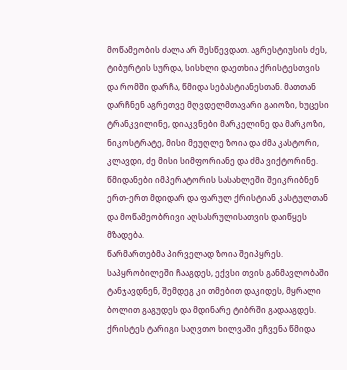მოწამეობის ძალა არ შესწევდათ. აგრესტიუსის ძეს, ტიბურტის სურდა, სისხლი დაეთხია ქრისტესთვის და რომში დარჩა, წმიდა სებასტიანესთან. მათთან დარჩნენ აგრეთვე მღვდელმთავარი გაიოზი, ხუცესი ტრანკვილინე, დიაკვნები მარკელინე და მარკოზი, ნიკოსტრატე, მისი მეუღლე ზოია და ძმა კასტორი, კლავდი, ძე მისი სიმფორიანე და ძმა ვიქტორინე. წმიდანები იმპერატორის სასახლეში შეიკრიბნენ ერთ-ერთ მდიდარ და ფარულ ქრისტიან კასტულთან და მოწამეობრივი აღსასრულისათვის დაიწყეს მზადება.
წარმართებმა პირველად ზოია შეიპყრეს. საპყრობილეში ჩააგდეს, ექვსი თვის განმავლობაში ტანჯავდნენ, შემდეგ კი თმებით დაკიდეს, მყრალი ბოლით გაგუდეს და მდინარე ტიბრში გადააგდეს. ქრისტეს ტარიგი საღვთო ხილვაში ეჩვენა წმიდა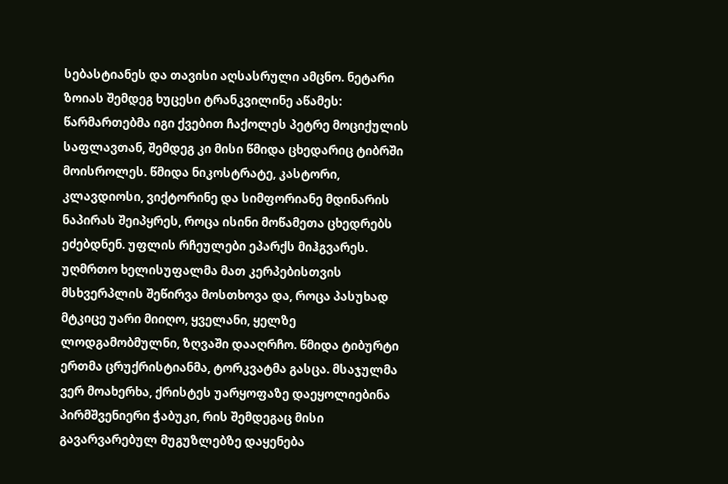სებასტიანეს და თავისი აღსასრული ამცნო. ნეტარი ზოიას შემდეგ ხუცესი ტრანკვილინე აწამეს: წარმართებმა იგი ქვებით ჩაქოლეს პეტრე მოციქულის საფლავთან, შემდეგ კი მისი წმიდა ცხედარიც ტიბრში მოისროლეს. წმიდა ნიკოსტრატე, კასტორი, კლავდიოსი, ვიქტორინე და სიმფორიანე მდინარის ნაპირას შეიპყრეს, როცა ისინი მოწამეთა ცხედრებს ეძებდნენ. უფლის რჩეულები ეპარქს მიჰგვარეს. უღმრთო ხელისუფალმა მათ კერპებისთვის მსხვერპლის შეწირვა მოსთხოვა და, როცა პასუხად მტკიცე უარი მიიღო, ყველანი, ყელზე ლოდგამობმულნი, ზღვაში დააღრჩო. წმიდა ტიბურტი ერთმა ცრუქრისტიანმა, ტორკვატმა გასცა. მსაჯულმა ვერ მოახერხა, ქრისტეს უარყოფაზე დაეყოლიებინა პირმშვენიერი ჭაბუკი, რის შემდეგაც მისი გავარვარებულ მუგუზლებზე დაყენება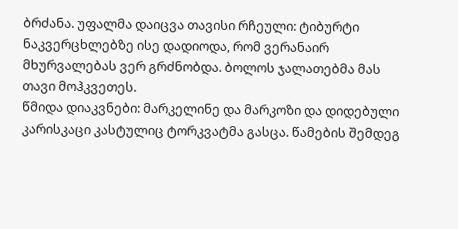ბრძანა. უფალმა დაიცვა თავისი რჩეული: ტიბურტი ნაკვერცხლებზე ისე დადიოდა, რომ ვერანაირ მხურვალებას ვერ გრძნობდა. ბოლოს ჯალათებმა მას თავი მოჰკვეთეს.
წმიდა დიაკვნები: მარკელინე და მარკოზი და დიდებული კარისკაცი კასტულიც ტორკვატმა გასცა. წამების შემდეგ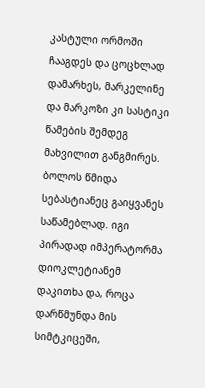კასტული ორმოში ჩააგდეს და ცოცხლად დამარხეს, მარკელინე და მარკოზი კი სასტიკი წამების შემდეგ მახვილით განგმირეს.
ბოლოს წმიდა სებასტიანეც გაიყვანეს საწამებლად. იგი პირადად იმპერატორმა დიოკლეტიანემ დაკითხა და, როცა დარწმუნდა მის სიმტკიცეში,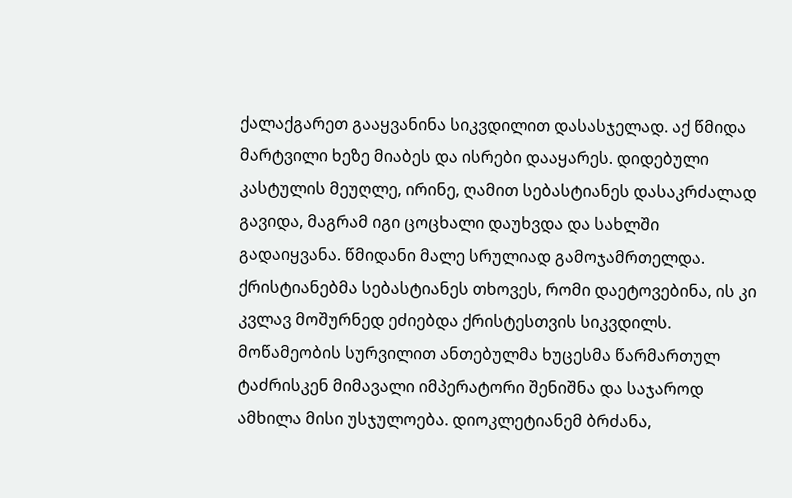ქალაქგარეთ გააყვანინა სიკვდილით დასასჯელად. აქ წმიდა მარტვილი ხეზე მიაბეს და ისრები დააყარეს. დიდებული კასტულის მეუღლე, ირინე, ღამით სებასტიანეს დასაკრძალად გავიდა, მაგრამ იგი ცოცხალი დაუხვდა და სახლში გადაიყვანა. წმიდანი მალე სრულიად გამოჯამრთელდა. ქრისტიანებმა სებასტიანეს თხოვეს, რომი დაეტოვებინა, ის კი კვლავ მოშურნედ ეძიებდა ქრისტესთვის სიკვდილს. მოწამეობის სურვილით ანთებულმა ხუცესმა წარმართულ ტაძრისკენ მიმავალი იმპერატორი შენიშნა და საჯაროდ ამხილა მისი უსჯულოება. დიოკლეტიანემ ბრძანა,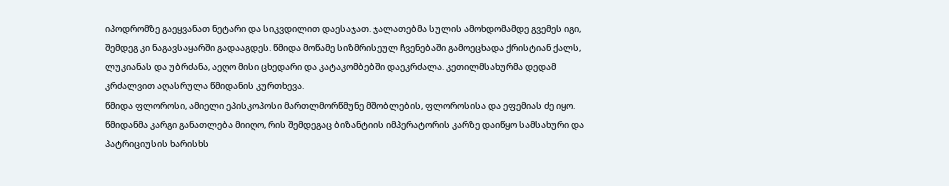იპოდრომზე გაეყვანათ ნეტარი და სიკვდილით დაესაჯათ. ჯალათებმა სულის ამოხდომამდე გვემეს იგი, შემდეგ კი ნაგავსაყარში გადააგდეს. წმიდა მოწამე სიზმრისეულ ჩვენებაში გამოეცხადა ქრისტიან ქალს, ლუკიანას და უბრძანა, აეღო მისი ცხედარი და კატაკომბებში დაეკრძალა. კეთილმსახურმა დედამ კრძალვით აღასრულა წმიდანის კურთხევა.
წმიდა ფლოროსი, ამიელი ეპისკოპოსი მართლმორწმუნე მშობლების, ფლოროსისა და ეფემიას ძე იყო. წმიდანმა კარგი განათლება მიიღო, რის შემდეგაც ბიზანტიის იმპერატორის კარზე დაიწყო სამსახური და პატრიციუსის ხარისხს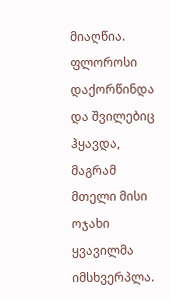მიაღწია. ფლოროსი დაქორწინდა და შვილებიც ჰყავდა, მაგრამ მთელი მისი ოჯახი ყვავილმა იმსხვერპლა.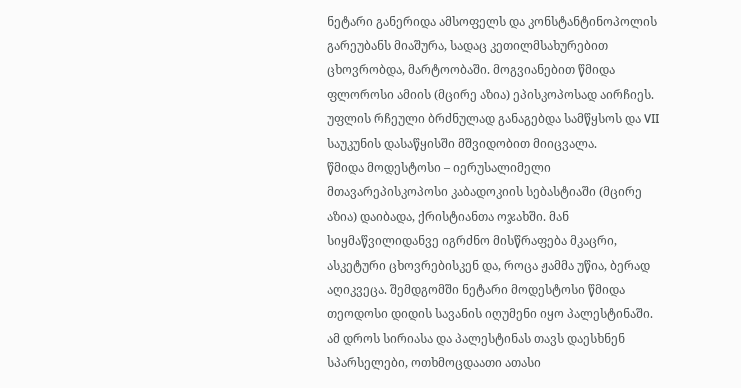ნეტარი განერიდა ამსოფელს და კონსტანტინოპოლის გარეუბანს მიაშურა, სადაც კეთილმსახურებით ცხოვრობდა, მარტოობაში. მოგვიანებით წმიდა ფლოროსი ამიის (მცირე აზია) ეპისკოპოსად აირჩიეს. უფლის რჩეული ბრძნულად განაგებდა სამწყსოს და VII საუკუნის დასაწყისში მშვიდობით მიიცვალა.
წმიდა მოდესტოსი – იერუსალიმელი მთავარეპისკოპოსი კაბადოკიის სებასტიაში (მცირე აზია) დაიბადა, ქრისტიანთა ოჯახში. მან სიყმაწვილიდანვე იგრძნო მისწრაფება მკაცრი, ასკეტური ცხოვრებისკენ და, როცა ჟამმა უწია, ბერად აღიკვეცა. შემდგომში ნეტარი მოდესტოსი წმიდა თეოდოსი დიდის სავანის იღუმენი იყო პალესტინაში. ამ დროს სირიასა და პალესტინას თავს დაესხნენ სპარსელები, ოთხმოცდაათი ათასი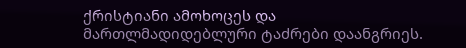ქრისტიანი ამოხოცეს და მართლმადიდებლური ტაძრები დაანგრიეს.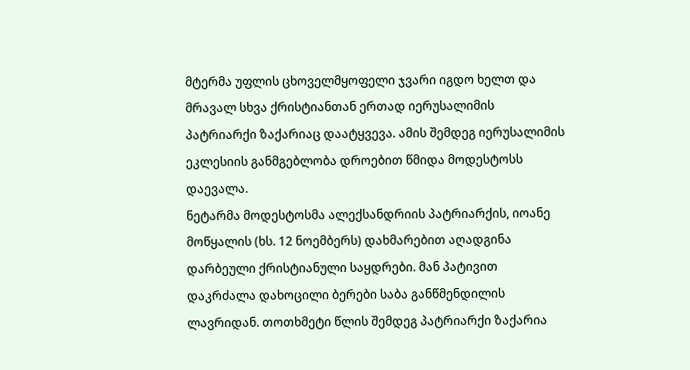მტერმა უფლის ცხოველმყოფელი ჯვარი იგდო ხელთ და მრავალ სხვა ქრისტიანთან ერთად იერუსალიმის პატრიარქი ზაქარიაც დაატყვევა. ამის შემდეგ იერუსალიმის ეკლესიის განმგებლობა დროებით წმიდა მოდესტოსს დაევალა.
ნეტარმა მოდესტოსმა ალექსანდრიის პატრიარქის, იოანე მოწყალის (ხს. 12 ნოემბერს) დახმარებით აღადგინა დარბეული ქრისტიანული საყდრები. მან პატივით დაკრძალა დახოცილი ბერები საბა განწმენდილის ლავრიდან. თოთხმეტი წლის შემდეგ პატრიარქი ზაქარია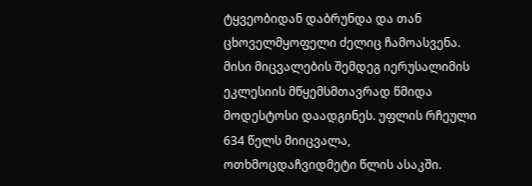ტყვეობიდან დაბრუნდა და თან ცხოველმყოფელი ძელიც ჩამოასვენა. მისი მიცვალების შემდეგ იერუსალიმის ეკლესიის მწყემსმთავრად წმიდა მოდესტოსი დაადგინეს. უფლის რჩეული 634 წელს მიიცვალა, ოთხმოცდაჩვიდმეტი წლის ასაკში.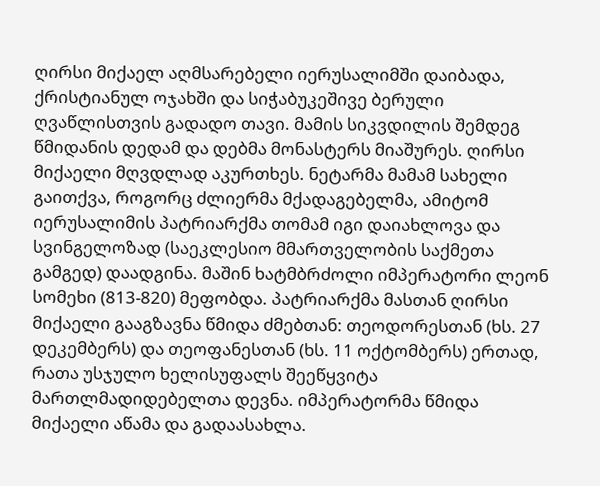ღირსი მიქაელ აღმსარებელი იერუსალიმში დაიბადა, ქრისტიანულ ოჯახში და სიჭაბუკეშივე ბერული ღვაწლისთვის გადადო თავი. მამის სიკვდილის შემდეგ წმიდანის დედამ და დებმა მონასტერს მიაშურეს. ღირსი მიქაელი მღვდლად აკურთხეს. ნეტარმა მამამ სახელი გაითქვა, როგორც ძლიერმა მქადაგებელმა, ამიტომ იერუსალიმის პატრიარქმა თომამ იგი დაიახლოვა და სვინგელოზად (საეკლესიო მმართველობის საქმეთა გამგედ) დაადგინა. მაშინ ხატმბრძოლი იმპერატორი ლეონ სომეხი (813-820) მეფობდა. პატრიარქმა მასთან ღირსი მიქაელი გააგზავნა წმიდა ძმებთან: თეოდორესთან (ხს. 27 დეკემბერს) და თეოფანესთან (ხს. 11 ოქტომბერს) ერთად, რათა უსჯულო ხელისუფალს შეეწყვიტა მართლმადიდებელთა დევნა. იმპერატორმა წმიდა მიქაელი აწამა და გადაასახლა.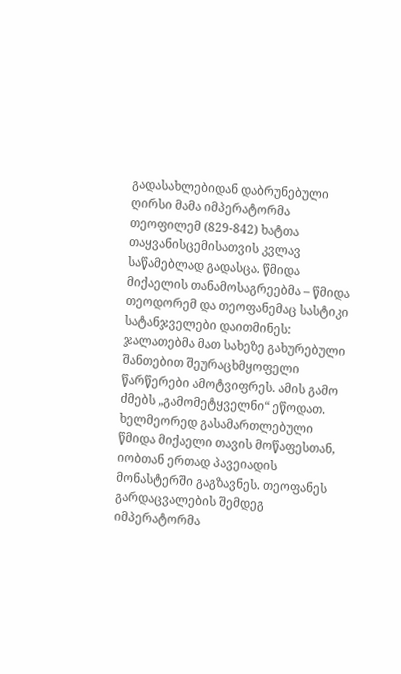გადასახლებიდან დაბრუნებული ღირსი მამა იმპერატორმა თეოფილემ (829-842) ხატთა თაყვანისცემისათვის კვლავ საწამებლად გადასცა. წმიდა მიქაელის თანამოსაგრეებმა – წმიდა თეოდორემ და თეოფანემაც სასტიკი სატანჯველები დაითმინეს: ჯალათებმა მათ სახეზე გახურებული შანთებით შეურაცხმყოფელი წარწერები ამოტვიფრეს. ამის გამო ძმებს „გამომეტყველნი“ ეწოდათ. ხელმეორედ გასამართლებული წმიდა მიქაელი თავის მოწაფესთან, იობთან ერთად პავეიადის მონასტერში გაგზავნეს. თეოფანეს გარდაცვალების შემდეგ იმპერატორმა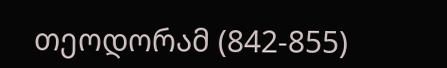თეოდორამ (842-855)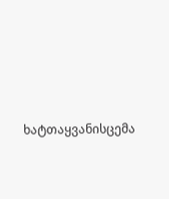ხატთაყვანისცემა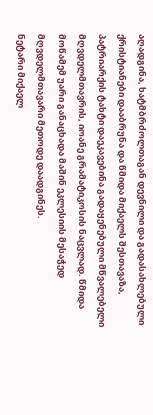აღადგინა, ხატმბრძოლთაგან დევნილი და გადასახლებული ქრისტიანები დააბრუნა და წმიდა მიქაელს შესთავაზა, პატრიარქის ტახტი დაეკავებინა გადაყენებული მწვალებელი მღვდელმთავრის, იოანე გრამატიკოსის ნაცვლად. წმიდა მოწამემ უარი განაცხადა მაშინ ეკლესიის მესაჭედ მღვდელმთავარი მეთოდე დაადგინეს.
ნეტარი მიქაელ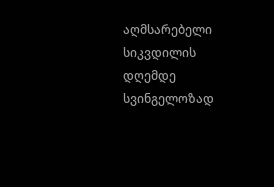აღმსარებელი სიკვდილის დღემდე სვინგელოზად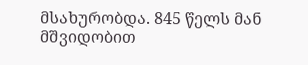მსახურობდა. 845 წელს მან მშვიდობით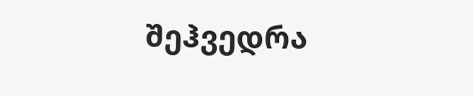შეჰვედრა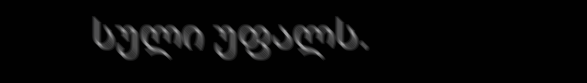სული უფალს.